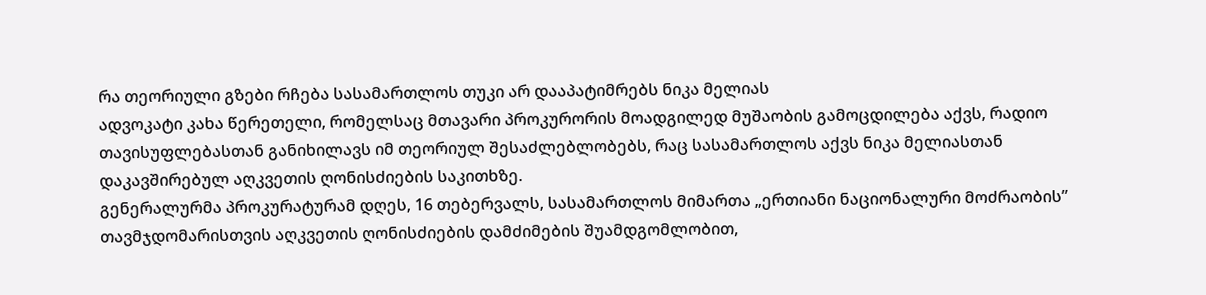რა თეორიული გზები რჩება სასამართლოს თუკი არ დააპატიმრებს ნიკა მელიას
ადვოკატი კახა წერეთელი, რომელსაც მთავარი პროკურორის მოადგილედ მუშაობის გამოცდილება აქვს, რადიო თავისუფლებასთან განიხილავს იმ თეორიულ შესაძლებლობებს, რაც სასამართლოს აქვს ნიკა მელიასთან დაკავშირებულ აღკვეთის ღონისძიების საკითხზე.
გენერალურმა პროკურატურამ დღეს, 16 თებერვალს, სასამართლოს მიმართა „ერთიანი ნაციონალური მოძრაობის” თავმჯდომარისთვის აღკვეთის ღონისძიების დამძიმების შუამდგომლობით,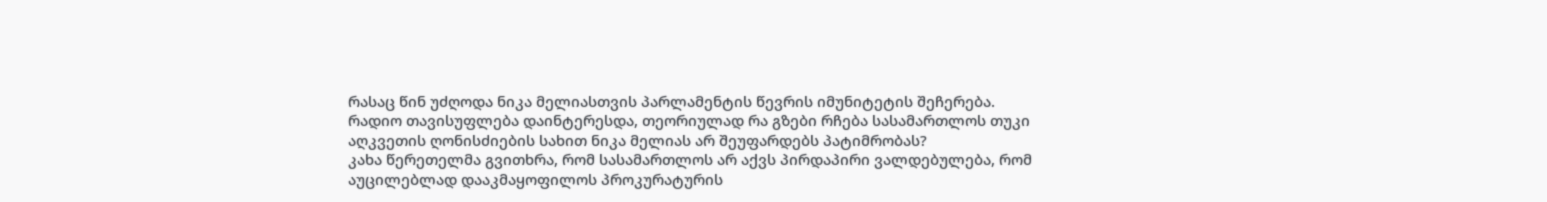რასაც წინ უძღოდა ნიკა მელიასთვის პარლამენტის წევრის იმუნიტეტის შეჩერება.
რადიო თავისუფლება დაინტერესდა, თეორიულად რა გზები რჩება სასამართლოს თუკი აღკვეთის ღონისძიების სახით ნიკა მელიას არ შეუფარდებს პატიმრობას?
კახა წერეთელმა გვითხრა, რომ სასამართლოს არ აქვს პირდაპირი ვალდებულება, რომ აუცილებლად დააკმაყოფილოს პროკურატურის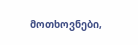მოთხოვნები,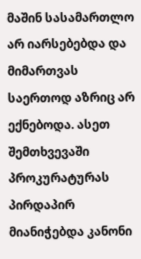მაშინ სასამართლო არ იარსებებდა და მიმართვას საერთოდ აზრიც არ ექნებოდა. ასეთ შემთხვევაში პროკურატურას პირდაპირ მიანიჭებდა კანონი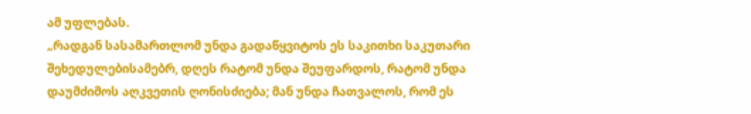ამ უფლებას.
„რადგან სასამართლომ უნდა გადაწყვიტოს ეს საკითხი საკუთარი შეხედულებისამებრ, დღეს რატომ უნდა შეუფარდოს, რატომ უნდა დაუმძიმოს აღკვეთის ღონისძიება; მან უნდა ჩათვალოს, რომ ეს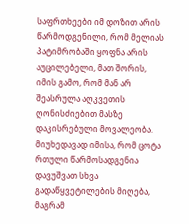საფრთხეები იმ დოზით არის წარმოდგენილი, რომ მელიას პატიმრობაში ყოფნა არის აუცილებელი, მათ შორის, იმის გამო, რომ მან არ შეასრულა აღკვეთის ღონისძიებით მასზე დაკისრებული მოვალეობა. მიუხედავად იმისა, რომ ცოტა რთული წარმოსადგენია დავუშვათ სხვა გადაწყვეტილების მიღება, მაგრამ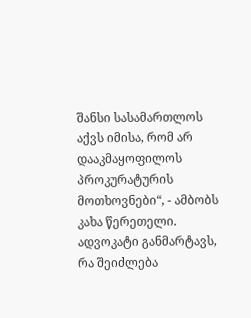შანსი სასამართლოს აქვს იმისა, რომ არ დააკმაყოფილოს პროკურატურის მოთხოვნები“, - ამბობს კახა წერეთელი.
ადვოკატი განმარტავს, რა შეიძლება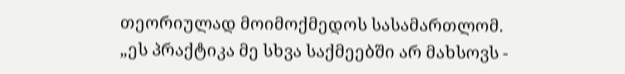თეორიულად მოიმოქმედოს სასამართლომ. „ეს პრაქტიკა მე სხვა საქმეებში არ მახსოვს -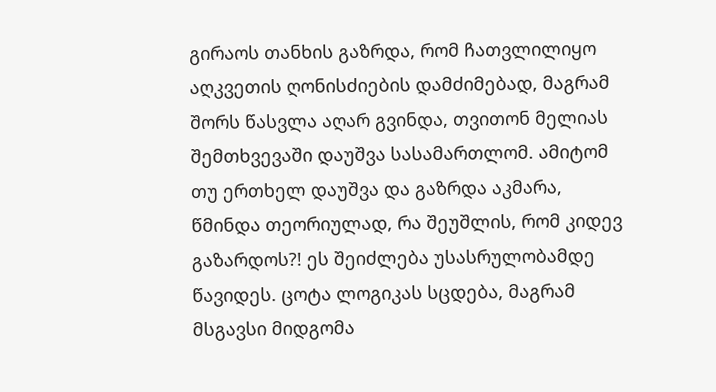გირაოს თანხის გაზრდა, რომ ჩათვლილიყო აღკვეთის ღონისძიების დამძიმებად, მაგრამ შორს წასვლა აღარ გვინდა, თვითონ მელიას შემთხვევაში დაუშვა სასამართლომ. ამიტომ თუ ერთხელ დაუშვა და გაზრდა აკმარა, წმინდა თეორიულად, რა შეუშლის, რომ კიდევ გაზარდოს?! ეს შეიძლება უსასრულობამდე წავიდეს. ცოტა ლოგიკას სცდება, მაგრამ მსგავსი მიდგომა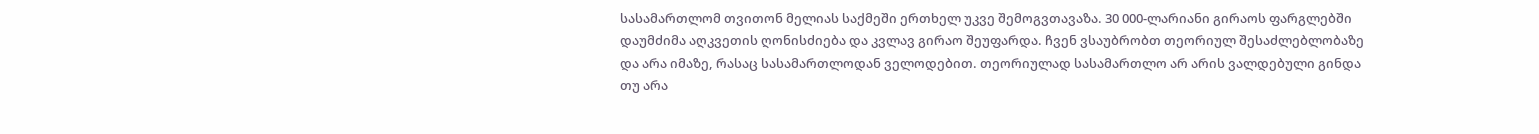სასამართლომ თვითონ მელიას საქმეში ერთხელ უკვე შემოგვთავაზა. 30 000-ლარიანი გირაოს ფარგლებში დაუმძიმა აღკვეთის ღონისძიება და კვლავ გირაო შეუფარდა. ჩვენ ვსაუბრობთ თეორიულ შესაძლებლობაზე და არა იმაზე, რასაც სასამართლოდან ველოდებით. თეორიულად სასამართლო არ არის ვალდებული გინდა თუ არა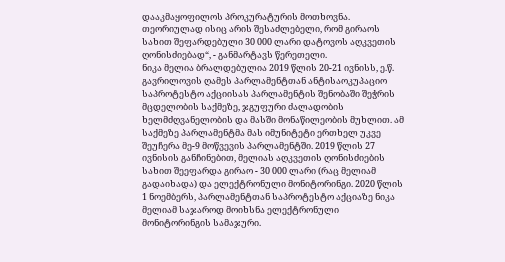დააკმაყოფილოს პროკურატურის მოთხოვნა.
თეორიულად ისიც არის შესაძლებელი, რომ გირაოს სახით შეფარდებული 30 000 ლარი დატოვოს აღკვეთის ღონისძიებად“, - განმარტავს წერეთელი.
ნიკა მელია ბრალდებულია 2019 წლის 20-21 ივნისს, ე.წ. გავრილოვის ღამეს პარლამენტთან ანტისაოკუპაციო საპროტესტო აქციისას პარლამენტის შენობაში შეჭრის მცდელობის საქმეზე, ჯგუფური ძალადობის ხელმძღვანელობის და მასში მონაწილეობის მუხლით. ამ საქმეზე პარლამენტმა მას იმუნიტეტი ერთხელ უკვე შეუჩერა მე-9 მოწვევის პარლამენტში. 2019 წლის 27 ივნისის განჩინებით, მელიას აღკვეთის ღონისძიების სახით შეეფარდა გირაო - 30 000 ლარი (რაც მელიამ გადაიხადა) და ელექტრონული მონიტორინგი. 2020 წლის 1 ნოემბერს, პარლამენტთან საპროტესტო აქციაზე ნიკა მელიამ საჯაროდ მოიხსნა ელექტრონული მონიტორინგის სამაჯური.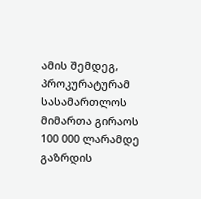ამის შემდეგ, პროკურატურამ სასამართლოს მიმართა გირაოს 100 000 ლარამდე გაზრდის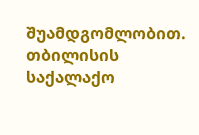შუამდგომლობით. თბილისის საქალაქო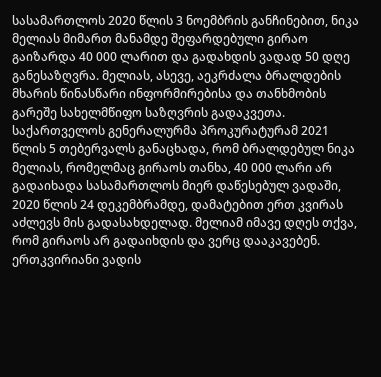სასამართლოს 2020 წლის 3 ნოემბრის განჩინებით, ნიკა მელიას მიმართ მანამდე შეფარდებული გირაო გაიზარდა 40 000 ლარით და გადახდის ვადად 50 დღე განესაზღვრა. მელიას, ასევე, აეკრძალა ბრალდების მხარის წინასწარი ინფორმირებისა და თანხმობის გარეშე სახელმწიფო საზღვრის გადაკვეთა.
საქართველოს გენერალურმა პროკურატურამ 2021 წლის 5 თებერვალს განაცხადა, რომ ბრალდებულ ნიკა მელიას, რომელმაც გირაოს თანხა, 40 000 ლარი არ გადაიხადა სასამართლოს მიერ დაწესებულ ვადაში, 2020 წლის 24 დეკემბრამდე, დამატებით ერთ კვირას აძლევს მის გადასახდელად. მელიამ იმავე დღეს თქვა, რომ გირაოს არ გადაიხდის და ვერც დააკავებენ.
ერთკვირიანი ვადის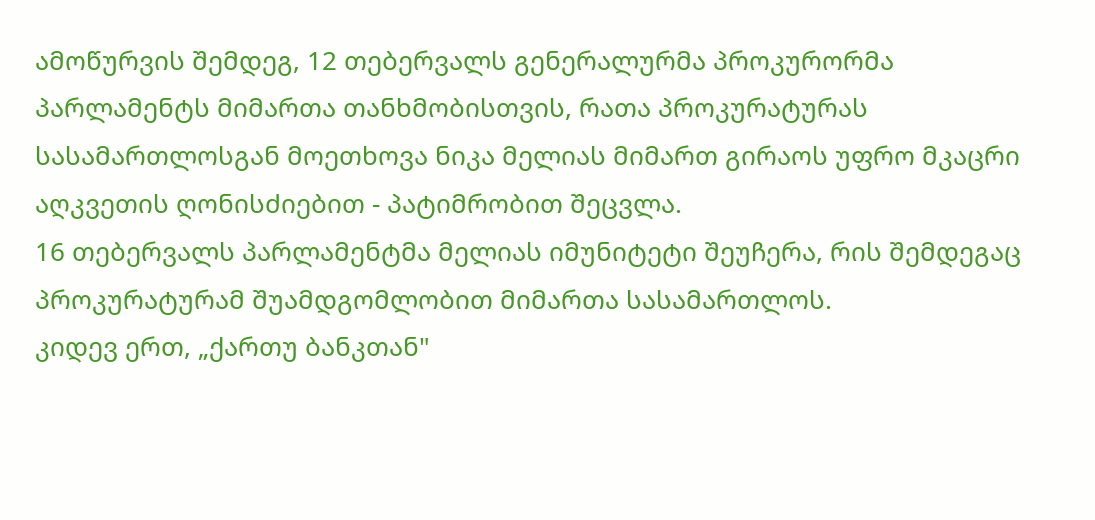ამოწურვის შემდეგ, 12 თებერვალს გენერალურმა პროკურორმა პარლამენტს მიმართა თანხმობისთვის, რათა პროკურატურას სასამართლოსგან მოეთხოვა ნიკა მელიას მიმართ გირაოს უფრო მკაცრი აღკვეთის ღონისძიებით - პატიმრობით შეცვლა.
16 თებერვალს პარლამენტმა მელიას იმუნიტეტი შეუჩერა, რის შემდეგაც პროკურატურამ შუამდგომლობით მიმართა სასამართლოს.
კიდევ ერთ, „ქართუ ბანკთან"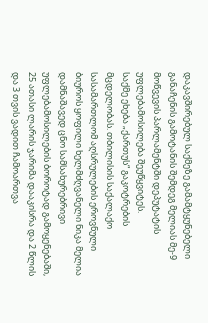დაკავშირებულ საქმეზე გამამტყუნებელი განაჩენის გამოტანის შემდეგ მელიას მე-9 მოწვევის პარლამენტში დეპუტატის უფლებამოსილება შეუწყვიტეს.
საქმე ეხება „ქართუს“ გაკოტრების მცდელობას. თბილისის საქალაქო სასამართლომ აღსრულების ეროვნული ბიუროს ყოფილი ხელმძღვანელი ნიკა მელია დამნაშავედ ცნო სამსახურებრივი უფლებამოსილების ბოროტად გამოყენებაში, 25 ათასი ლარის ჯარიმა დააკისრა და 2 წლის და 3 თვის ვადით ჩამოართვა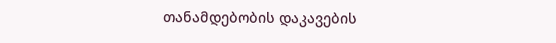თანამდებობის დაკავების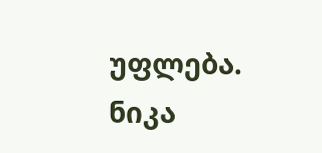უფლება.
ნიკა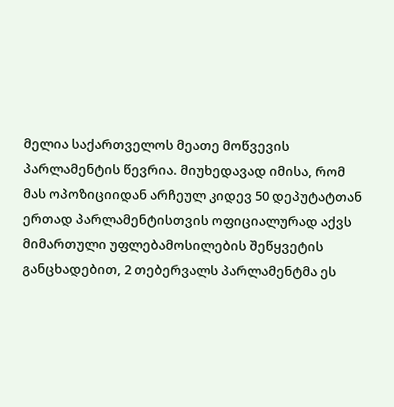მელია საქართველოს მეათე მოწვევის პარლამენტის წევრია. მიუხედავად იმისა, რომ მას ოპოზიციიდან არჩეულ კიდევ 50 დეპუტატთან ერთად პარლამენტისთვის ოფიციალურად აქვს მიმართული უფლებამოსილების შეწყვეტის განცხადებით, 2 თებერვალს პარლამენტმა ეს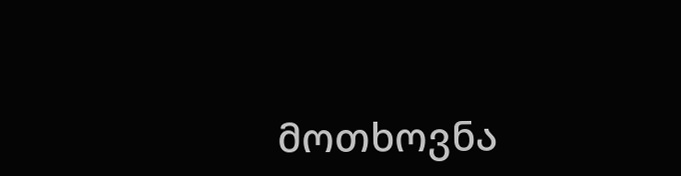მოთხოვნა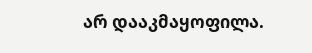არ დააკმაყოფილა.